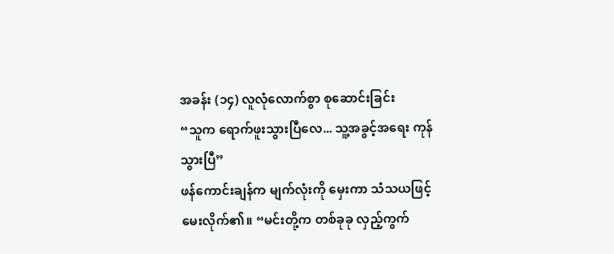အခန်း (၁၄) လူလုံလောက်စွာ စုဆောင်းခြင်း
“သူက ရောက်ဖူးသွားပြီလေ... သူ့အခွင့်အရေး ကုန်သွားပြီ”
ဖန်ကောင်းချန်က မျက်လုံးကို မှေးကာ သံသယဖြင့် မေးလိုက်၏။ “မင်းတို့က တစ်ခုခု လှည့်ကွက်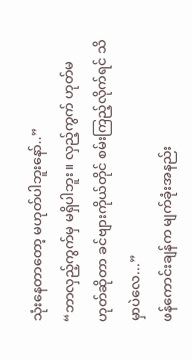သုံးနေတာတော့ မဟုတ်ပါဘူးနော်..”
“ဘာလှည့်ကွက်မှ မရှိပါဘူး။ လှည့်ကွက် ဟုတ်မဟုတ်ဆိုတာ ခင်ဗျားကိုယ်တိုင် စမ်းကြည့်လိုက်ရင် သိမှာပဲလေ...”
ဖန်ကောင်းချန်က မျက်ခုံးအနည်း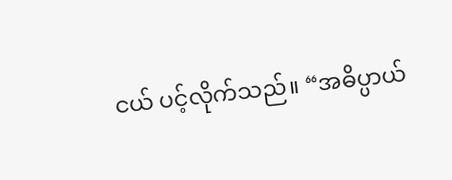ငယ် ပင့်လိုက်သည်။ “အဓိပ္ပာယ်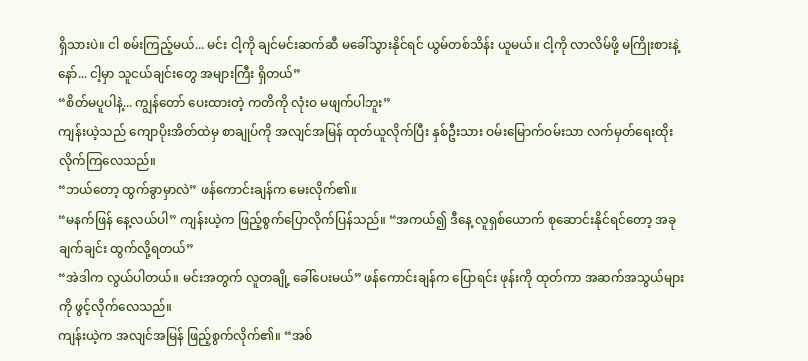ရှိသားပဲ။ ငါ စမ်းကြည့်မယ်... မင်း ငါ့ကို ချင်မင်းဆက်ဆီ မခေါ်သွားနိုင်ရင် ယွမ်တစ်သိန်း ယူမယ်။ ငါ့ကို လာလိမ်ဖို့ မကြိုးစားနဲ့နော်... ငါ့မှာ သူငယ်ချင်းတွေ အများကြီး ရှိတယ်”
“စိတ်မပူပါနဲ့... ကျွန်တော် ပေးထားတဲ့ ကတိကို လုံးဝ မဖျက်ပါဘူး”
ကျန်းယဲ့သည် ကျောပိုးအိတ်ထဲမှ စာချုပ်ကို အလျင်အမြန် ထုတ်ယူလိုက်ပြီး နှစ်ဦးသား ဝမ်းမြောက်ဝမ်းသာ လက်မှတ်ရေးထိုးလိုက်ကြလေသည်။
“ဘယ်တော့ ထွက်ခွာမှာလဲ” ဖန်ကောင်းချန်က မေးလိုက်၏။
“မနက်ဖြန် နေ့လယ်ပါ” ကျန်းယဲ့က ဖြည့်စွက်ပြောလိုက်ပြန်သည်။ “အကယ်၍ ဒီနေ့ လူရှစ်ယောက် စုဆောင်းနိုင်ရင်တော့ အခုချက်ချင်း ထွက်လို့ရတယ်”
“အဲဒါက လွယ်ပါတယ်။ မင်းအတွက် လူတချို့ ခေါ်ပေးမယ်” ဖန်ကောင်းချန်က ပြောရင်း ဖုန်းကို ထုတ်ကာ အဆက်အသွယ်များကို ဖွင့်လိုက်လေသည်။
ကျန်းယဲ့က အလျင်အမြန် ဖြည့်စွက်လိုက်၏။ “အစ်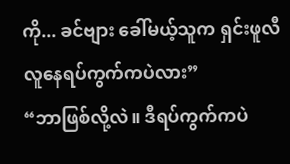ကို... ခင်ဗျား ခေါ်မယ့်သူက ရှင်းဖူလီ လူနေရပ်ကွက်ကပဲလား”
“ဘာဖြစ်လို့လဲ။ ဒီရပ်ကွက်ကပဲ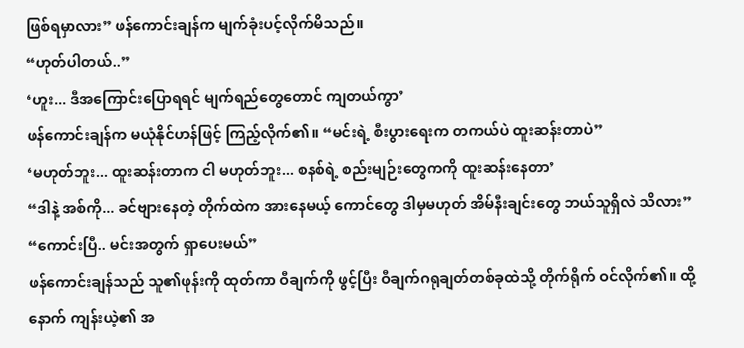ဖြစ်ရမှာလား” ဖန်ကောင်းချန်က မျက်ခုံးပင့်လိုက်မိသည်။
“ဟုတ်ပါတယ်..”
‘ဟူး... ဒီအကြောင်းပြောရရင် မျက်ရည်တွေတောင် ကျတယ်ကွာ’
ဖန်ကောင်းချန်က မယုံနိုင်ဟန်ဖြင့် ကြည့်လိုက်၏။ “မင်းရဲ့ စီးပွားရေးက တကယ်ပဲ ထူးဆန်းတာပဲ”
‘မဟုတ်ဘူး... ထူးဆန်းတာက ငါ မဟုတ်ဘူး... စနစ်ရဲ့ စည်းမျဉ်းတွေကကို ထူးဆန်းနေတာ’
“ဒါနဲ့ အစ်ကို... ခင်ဗျားနေတဲ့ တိုက်ထဲက အားနေမယ့် ကောင်တွေ ဒါမှမဟုတ် အိမ်နီးချင်းတွေ ဘယ်သူရှိလဲ သိလား”
“ကောင်းပြီ.. မင်းအတွက် ရှာပေးမယ်”
ဖန်ကောင်းချန်သည် သူ၏ဖုန်းကို ထုတ်ကာ ဝီချက်ကို ဖွင့်ပြီး ဝီချက်ဂရုချတ်တစ်ခုထဲသို့ တိုက်ရိုက် ဝင်လိုက်၏။ ထို့နောက် ကျန်းယဲ့၏ အ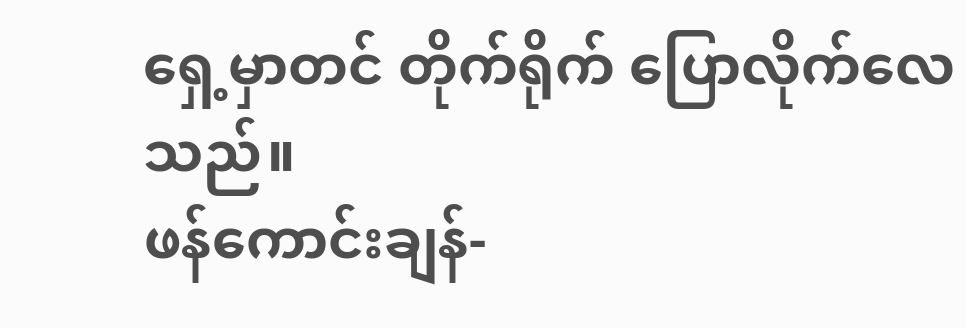ရှေ့မှာတင် တိုက်ရိုက် ပြောလိုက်လေသည်။
ဖန်ကောင်းချန်-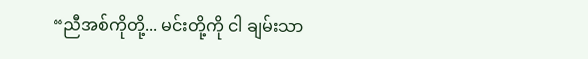“ညီအစ်ကိုတို့... မင်းတို့ကို ငါ ချမ်းသာ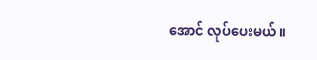အောင် လုပ်ပေးမယ်။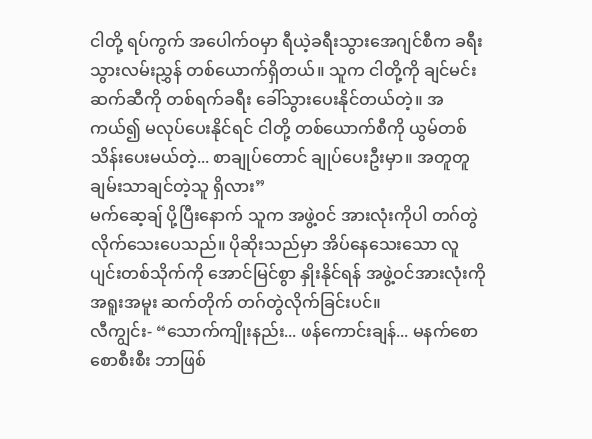ငါတို့ ရပ်ကွက် အပေါက်ဝမှာ ရီယဲ့ခရီးသွားအေဂျင်စီက ခရီးသွားလမ်းညွှန် တစ်ယောက်ရှိတယ်။ သူက ငါတို့ကို ချင်မင်းဆက်ဆီကို တစ်ရက်ခရီး ခေါ်သွားပေးနိုင်တယ်တဲ့။ အကယ်၍ မလုပ်ပေးနိုင်ရင် ငါတို့ တစ်ယောက်စီကို ယွမ်တစ်သိန်းပေးမယ်တဲ့... စာချုပ်တောင် ချုပ်ပေးဦးမှာ။ အတူတူ ချမ်းသာချင်တဲ့သူ ရှိလား”
မက်ဆေ့ချ် ပို့ပြီးနောက် သူက အဖွဲ့ဝင် အားလုံးကိုပါ တဂ်တွဲလိုက်သေးပေသည်။ ပိုဆိုးသည်မှာ အိပ်နေသေးသော လူပျင်းတစ်သိုက်ကို အောင်မြင်စွာ နှိုးနိုင်ရန် အဖွဲ့ဝင်အားလုံးကို အရူးအမူး ဆက်တိုက် တဂ်တွဲလိုက်ခြင်းပင်။
လီကျွင်း- “သောက်ကျိုးနည်း... ဖန်ကောင်းချန်... မနက်စောစောစီးစီး ဘာဖြစ်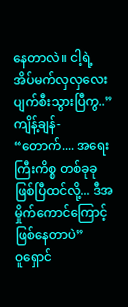နေတာလဲ။ ငါ့ရဲ့ အိပ်မက်လှလှလေး ပျက်စီးသွားပြီကွ..”
ကျိန့်ချန်- “တောက်.... အရေးကြီးကိစ္စ တစ်ခုခု ဖြစ်ပြီထင်လို့... ဒီအမှိုက်ကောင်ကြောင့် ဖြစ်နေတာပဲ”
ဝူရှောင်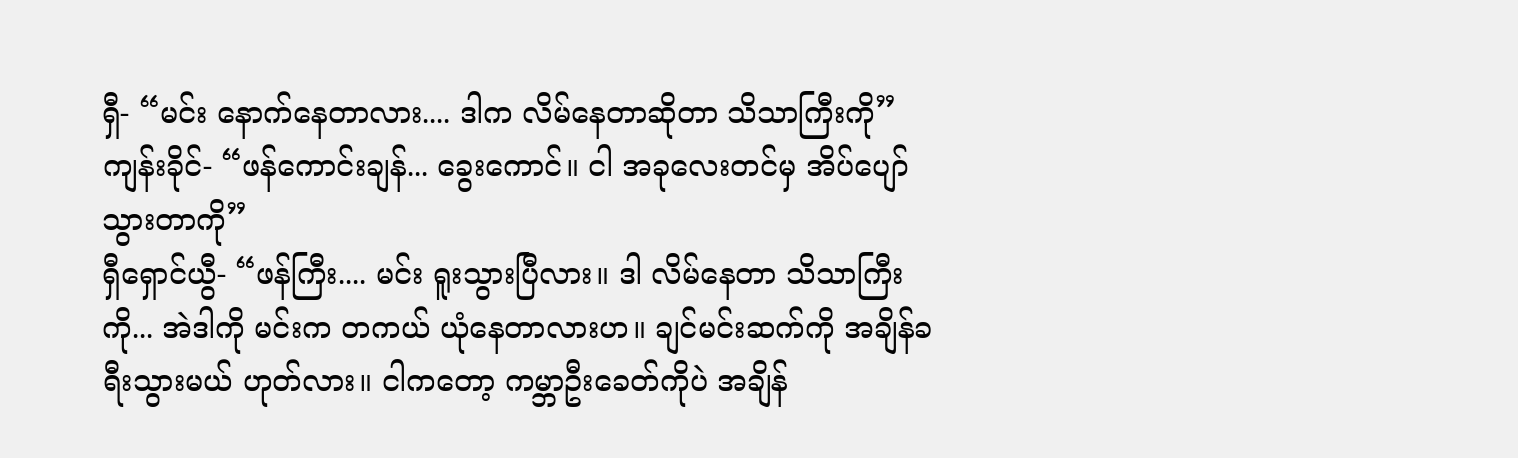ရှီ- “မင်း နောက်နေတာလား.... ဒါက လိမ်နေတာဆိုတာ သိသာကြီးကို”
ကျန်းခိုင်- “ဖန်ကောင်းချန်... ခွေးကောင်။ ငါ အခုလေးတင်မှ အိပ်ပျော်သွားတာကို”
ရှီရှောင်ယွီ- “ဖန်ကြီး.... မင်း ရူးသွားပြီလား။ ဒါ လိမ်နေတာ သိသာကြီးကို... အဲဒါကို မင်းက တကယ် ယုံနေတာလားဟ။ ချင်မင်းဆက်ကို အချိန်ခရီးသွားမယ် ဟုတ်လား။ ငါကတော့ ကမ္ဘာဦးခေတ်ကိုပဲ အချိန်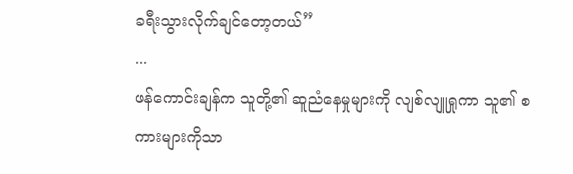ခရီးသွားလိုက်ချင်တော့တယ်”
...
ဖန်ကောင်းချန်က သူတို့၏ ဆူညံနေမှုများကို လျစ်လျူရှုကာ သူ၏ စကားများကိုသာ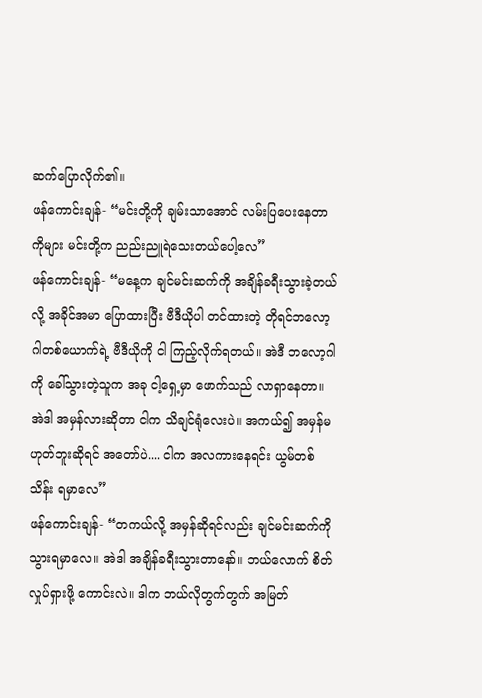ဆက်ပြောလိုက်၏။
ဖန်ကောင်းချန်- “မင်းတို့ကို ချမ်းသာအောင် လမ်းပြပေးနေတာကိုများ မင်းတို့က ညည်းညူရဲသေးတယ်ပေါ့လေ”
ဖန်ကောင်းချန်- “မနေ့က ချင်မင်းဆက်ကို အချိန်ခရီးသွားခဲ့တယ်လို့ အခိုင်အမာ ပြောထားပြီး ဗီဒီယိုပါ တင်ထားတဲ့ တိုရင်ဘလော့ဂါတစ်ယောက်ရဲ့ ဗီဒီယိုကို ငါ ကြည့်လိုက်ရတယ်။ အဲဒီ ဘလော့ဂါကို ခေါ်သွားတဲ့သူက အခု ငါ့ရှေ့မှာ ဖောက်သည် လာရှာနေတာ။ အဲဒါ အမှန်လားဆိုတာ ငါက သိချင်ရုံလေးပဲ။ အကယ်၍ အမှန်မဟုတ်ဘူးဆိုရင် အတော်ပဲ.... ငါက အလကားနေရင်း ယွမ်တစ်သိန်း ရမှာလေ”
ဖန်ကောင်းချန်- “တကယ်လို့ အမှန်ဆိုရင်လည်း ချင်မင်းဆက်ကို သွားရမှာလေ။ အဲဒါ အချိန်ခရီးသွားတာနော်။ ဘယ်လောက် စိတ်လှုပ်ရှားဖို့ ကောင်းလဲ။ ဒါက ဘယ်လိုတွက်တွက် အမြတ်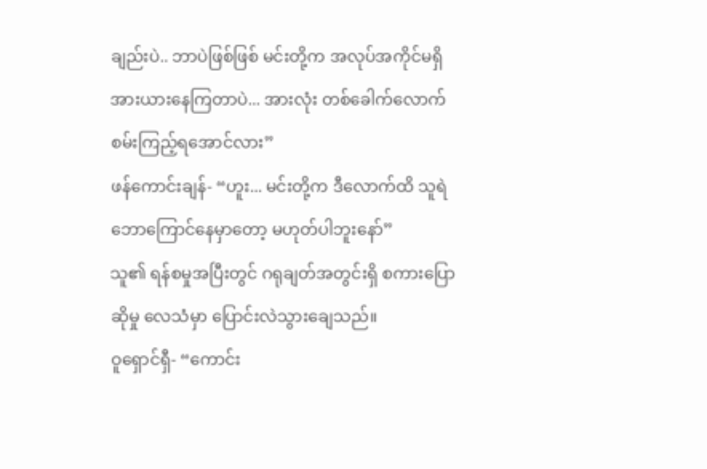ချည်းပဲ.. ဘာပဲဖြစ်ဖြစ် မင်းတို့က အလုပ်အကိုင်မရှိ အားယားနေကြတာပဲ... အားလုံး တစ်ခေါက်လောက် စမ်းကြည့်ရအောင်လား”
ဖန်ကောင်းချန်- “ဟူး... မင်းတို့က ဒီလောက်ထိ သူရဲဘောကြောင်နေမှာတော့ မဟုတ်ပါဘူးနော်”
သူ၏ ရန်စမှုအပြီးတွင် ဂရုချတ်အတွင်းရှိ စကားပြောဆိုမှု လေသံမှာ ပြောင်းလဲသွားချေသည်။
ဝူရှောင်ရှီ- “ကောင်း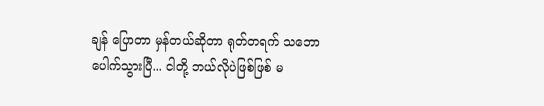ချန် ပြောတာ မှန်တယ်ဆိုတာ ရုတ်တရက် သဘောပေါက်သွားပြီ... ငါတို့ ဘယ်လိုပဲဖြစ်ဖြစ် မ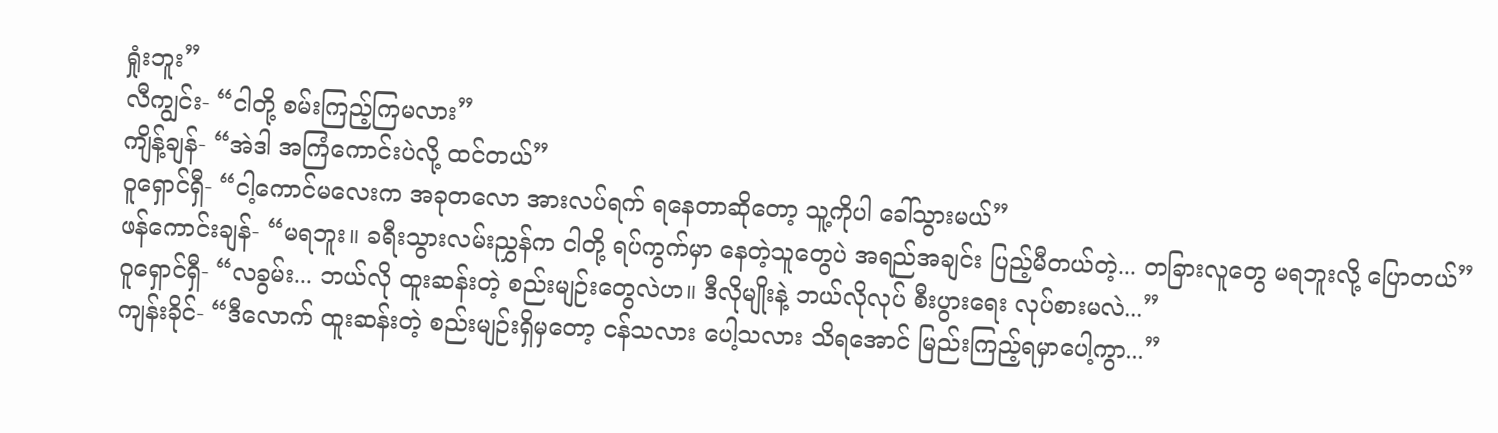ရှုံးဘူး”
လီကျွင်း- “ငါတို့ စမ်းကြည့်ကြမလား”
ကျိန့်ချန်- “အဲဒါ အကြံကောင်းပဲလို့ ထင်တယ်”
ဝူရှောင်ရှီ- “ငါ့ကောင်မလေးက အခုတလော အားလပ်ရက် ရနေတာဆိုတော့ သူ့ကိုပါ ခေါ်သွားမယ်”
ဖန်ကောင်းချန်- “မရဘူး။ ခရီးသွားလမ်းညွှန်က ငါတို့ ရပ်ကွက်မှာ နေတဲ့သူတွေပဲ အရည်အချင်း ပြည့်မီတယ်တဲ့... တခြားလူတွေ မရဘူးလို့ ပြောတယ်”
ဝူရှောင်ရှီ- “လခွမ်း... ဘယ်လို ထူးဆန်းတဲ့ စည်းမျဉ်းတွေလဲဟ။ ဒီလိုမျိုးနဲ့ ဘယ်လိုလုပ် စီးပွားရေး လုပ်စားမလဲ...”
ကျန်းခိုင်- “ဒီလောက် ထူးဆန်းတဲ့ စည်းမျဉ်းရှိမှတော့ ငန်သလား ပေါ့သလား သိရအောင် မြည်းကြည့်ရမှာပေါ့ကွာ...”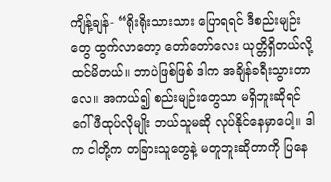ကျိန့်ချန်- “ရိုးရိုးသားသား ပြောရရင် ဒီစည်းမျဉ်းတွေ ထွက်လာတော့ တော်တော်လေး ယုတ္တိရှိတယ်လို့ ထင်မိတယ်။ ဘာပဲဖြစ်ဖြစ် ဒါက အချိန်ခရီးသွားတာလေ။ အကယ်၍ စည်းမျဉ်းတွေသာ မရှိဘူးဆိုရင် ဂေါ်ဖီထုပ်လိုမျိုး ဘယ်သူမဆို လုပ်နိုင်နေမှာပေါ့။ ဒါက ငါတို့က တခြားသူတွေနဲ့ မတူဘူးဆိုတာကို ပြနေ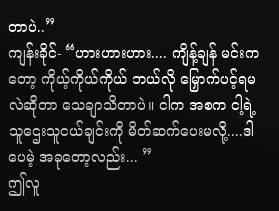တာပဲ..”
ကျန်းခိုင်- “ဟားဟားဟား.... ကျိန့်ချန် မင်းကတော့ ကိုယ့်ကိုယ်ကိုယ် ဘယ်လို မြှောက်ပင့်ရမလဲဆိုတာ သေချာသိတာပဲ။ ငါက အစက ငါ့ရဲ့ သူဌေးသူငယ်ချင်းကို မိတ်ဆက်ပေးမလို့....ဒါပေမဲ့ အခုတော့လည်း... ”
ဤလူ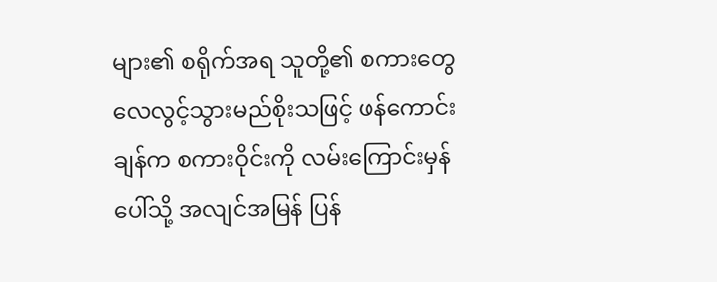များ၏ စရိုက်အရ သူတို့၏ စကားတွေ လေလွင့်သွားမည်စိုးသဖြင့် ဖန်ကောင်းချန်က စကားဝိုင်းကို လမ်းကြောင်းမှန်ပေါ်သို့ အလျင်အမြန် ပြန်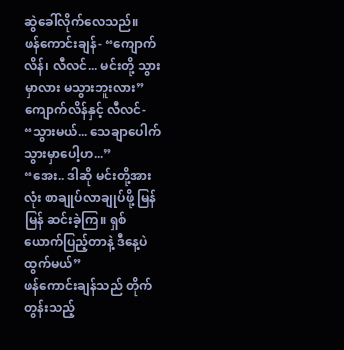ဆွဲခေါ်လိုက်လေသည်။
ဖန်ကောင်းချန်- “ကျောက်လိန်၊ လီလင်... မင်းတို့ သွားမှာလား မသွားဘူးလား”
ကျောက်လိန်နှင့် လီလင်- “သွားမယ်... သေချာပေါက် သွားမှာပေါ့ဟ...”
“အေး.. ဒါဆို မင်းတို့အားလုံး စာချုပ်လာချုပ်ဖို့ မြန်မြန် ဆင်းခဲ့ကြ။ ရှစ်ယောက်ပြည့်တာနဲ့ ဒီနေ့ပဲ ထွက်မယ်”
ဖန်ကောင်းချန်သည် တိုက်တွန်းသည့်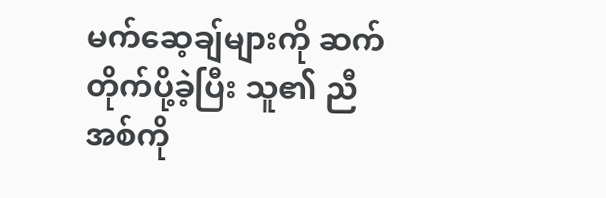မက်ဆေ့ချ်များကို ဆက်တိုက်ပို့ခဲ့ပြီး သူ၏ ညီအစ်ကို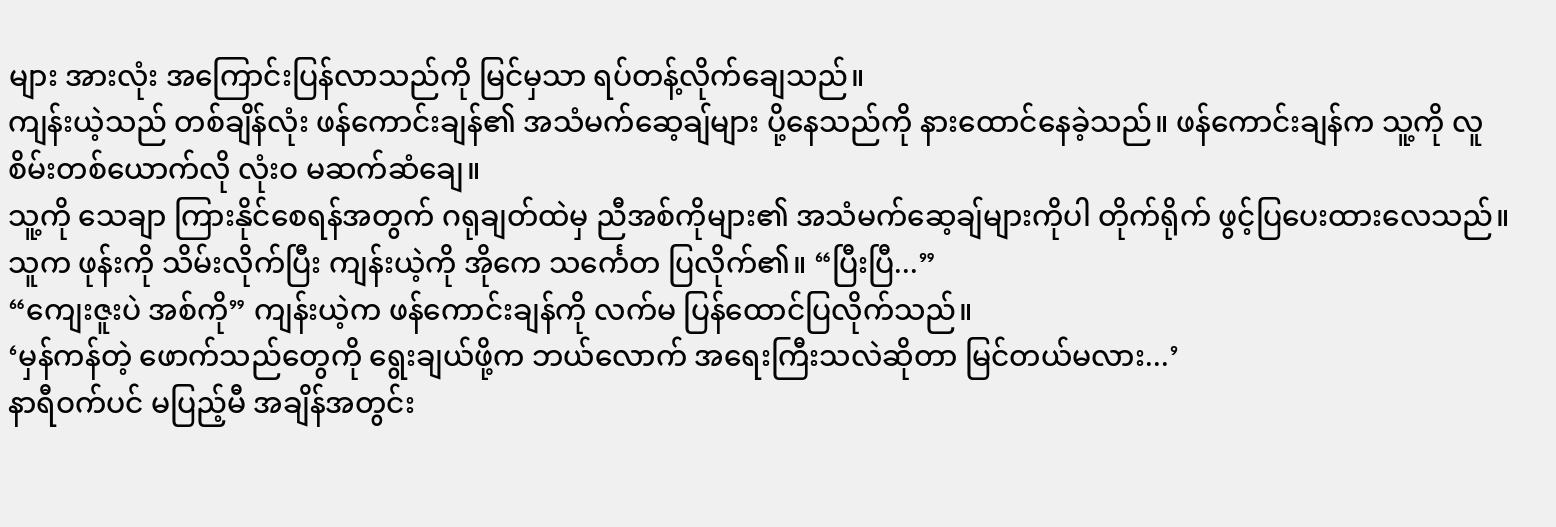များ အားလုံး အကြောင်းပြန်လာသည်ကို မြင်မှသာ ရပ်တန့်လိုက်ချေသည်။
ကျန်းယဲ့သည် တစ်ချိန်လုံး ဖန်ကောင်းချန်၏ အသံမက်ဆေ့ချ်များ ပို့နေသည်ကို နားထောင်နေခဲ့သည်။ ဖန်ကောင်းချန်က သူ့ကို လူစိမ်းတစ်ယောက်လို လုံးဝ မဆက်ဆံချေ။
သူ့ကို သေချာ ကြားနိုင်စေရန်အတွက် ဂရုချတ်ထဲမှ ညီအစ်ကိုများ၏ အသံမက်ဆေ့ချ်များကိုပါ တိုက်ရိုက် ဖွင့်ပြပေးထားလေသည်။
သူက ဖုန်းကို သိမ်းလိုက်ပြီး ကျန်းယဲ့ကို အိုကေ သင်္ကေတ ပြလိုက်၏။ “ပြီးပြီ...”
“ကျေးဇူးပဲ အစ်ကို” ကျန်းယဲ့က ဖန်ကောင်းချန်ကို လက်မ ပြန်ထောင်ပြလိုက်သည်။
‘မှန်ကန်တဲ့ ဖောက်သည်တွေကို ရွေးချယ်ဖို့က ဘယ်လောက် အရေးကြီးသလဲဆိုတာ မြင်တယ်မလား...’
နာရီဝက်ပင် မပြည့်မီ အချိန်အတွင်း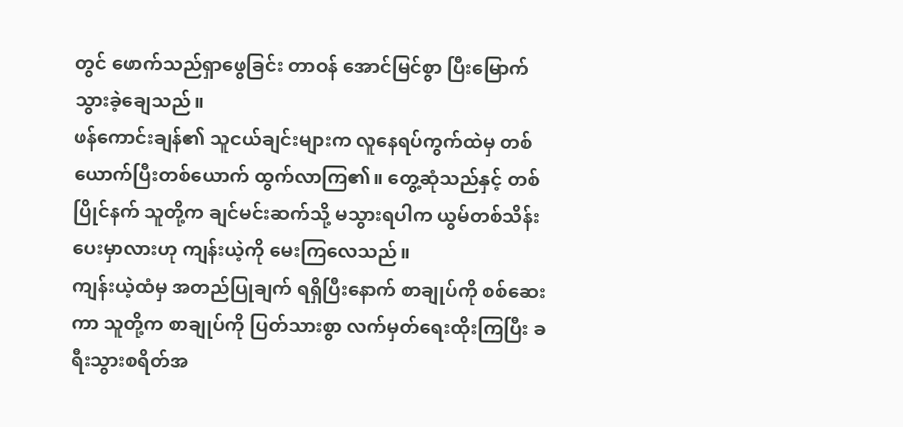တွင် ဖောက်သည်ရှာဖွေခြင်း တာဝန် အောင်မြင်စွာ ပြီးမြောက်သွားခဲ့ချေသည်။
ဖန်ကောင်းချန်၏ သူငယ်ချင်းများက လူနေရပ်ကွက်ထဲမှ တစ်ယောက်ပြီးတစ်ယောက် ထွက်လာကြ၏။ တွေ့ဆုံသည်နှင့် တစ်ပြိုင်နက် သူတို့က ချင်မင်းဆက်သို့ မသွားရပါက ယွမ်တစ်သိန်း ပေးမှာလားဟု ကျန်းယဲ့ကို မေးကြလေသည်။
ကျန်းယဲ့ထံမှ အတည်ပြုချက် ရရှိပြီးနောက် စာချုပ်ကို စစ်ဆေးကာ သူတို့က စာချုပ်ကို ပြတ်သားစွာ လက်မှတ်ရေးထိုးကြပြီး ခရီးသွားစရိတ်အ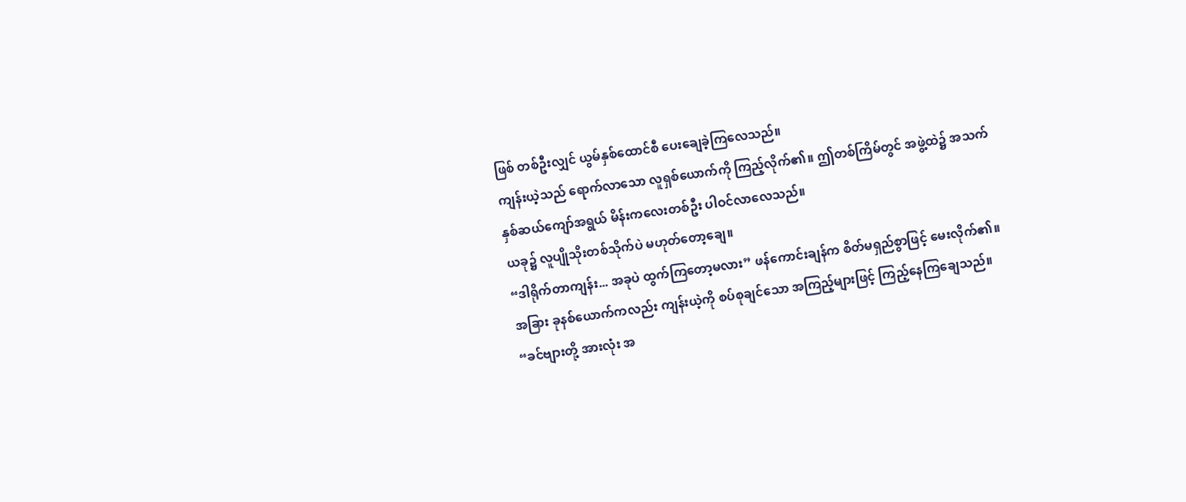ဖြစ် တစ်ဦးလျှင် ယွမ်နှစ်ထောင်စီ ပေးချေခဲ့ကြလေသည်။
ကျန်းယဲ့သည် ရောက်လာသော လူရှစ်ယောက်ကို ကြည့်လိုက်၏။ ဤတစ်ကြိမ်တွင် အဖွဲ့ထဲ၌ အသက် နှစ်ဆယ်ကျော်အရွယ် မိန်းကလေးတစ်ဦး ပါဝင်လာလေသည်။
ယခု၌ လူပျိုသိုးတစ်သိုက်ပဲ မဟုတ်တော့ချေ။
“ဒါရိုက်တာကျန်း... အခုပဲ ထွက်ကြတော့မလား” ဖန်ကောင်းချန်က စိတ်မရှည်စွာဖြင့် မေးလိုက်၏။
အခြား ခုနစ်ယောက်ကလည်း ကျန်းယဲ့ကို စပ်စုချင်သော အကြည့်များဖြင့် ကြည့်နေကြချေသည်။
“ခင်ဗျားတို့ အားလုံး အ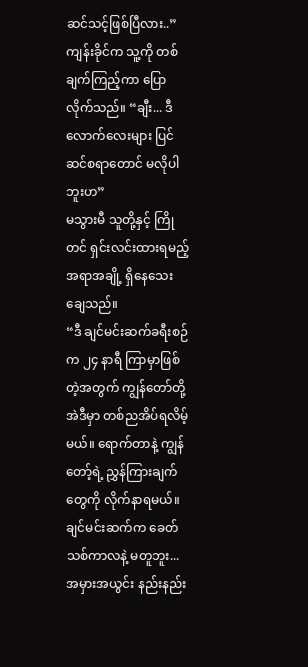ဆင်သင့်ဖြစ်ပြီလား..”
ကျန်းခိုင်က သူ့ကို တစ်ချက်ကြည့်ကာ ပြောလိုက်သည်။ “ချီး... ဒီလောက်လေးများ ပြင်ဆင်စရာတောင် မလိုပါဘူးဟ”
မသွားမီ သူတို့နှင့် ကြိုတင် ရှင်းလင်းထားရမည့် အရာအချို့ ရှိနေသေးချေသည်။
“ဒီ ချင်မင်းဆက်ခရီးစဉ်က ၂၄ နာရီ ကြာမှာဖြစ်တဲ့အတွက် ကျွန်တော်တို့ အဲဒီမှာ တစ်ညအိပ်ရလိမ့်မယ်။ ရောက်တာနဲ့ ကျွန်တော့်ရဲ့ ညွှန်ကြားချက်တွေကို လိုက်နာရမယ်။ ချင်မင်းဆက်က ခေတ်သစ်ကာလနဲ့ မတူဘူး... အမှားအယွင်း နည်းနည်း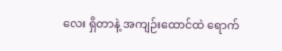လေး ရှိတာနဲ့ အကျဉ်းထောင်ထဲ ရောက်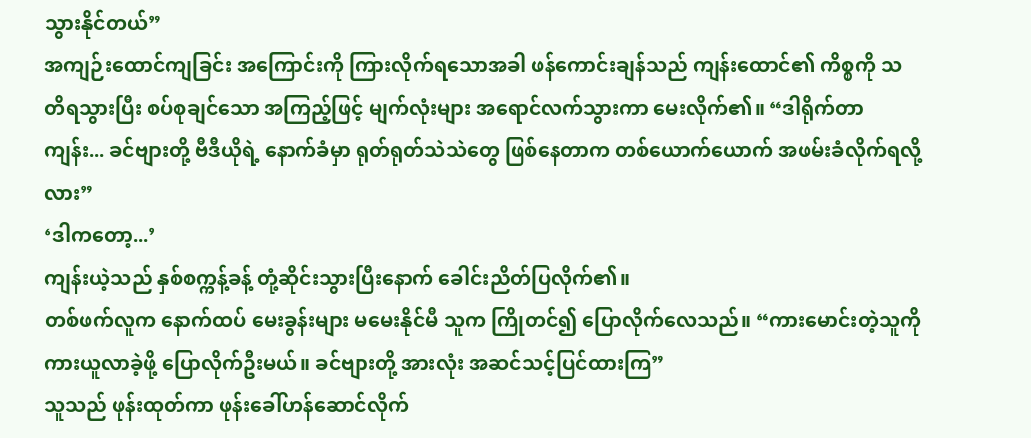သွားနိုင်တယ်”
အကျဉ်းထောင်ကျခြင်း အကြောင်းကို ကြားလိုက်ရသောအခါ ဖန်ကောင်းချန်သည် ကျန်းထောင်၏ ကိစ္စကို သတိရသွားပြီး စပ်စုချင်သော အကြည့်ဖြင့် မျက်လုံးများ အရောင်လက်သွားကာ မေးလိုက်၏။ “ဒါရိုက်တာကျန်း... ခင်ဗျားတို့ ဗီဒီယိုရဲ့ နောက်ခံမှာ ရုတ်ရုတ်သဲသဲတွေ ဖြစ်နေတာက တစ်ယောက်ယောက် အဖမ်းခံလိုက်ရလို့လား”
‘ဒါကတော့...’
ကျန်းယဲ့သည် နှစ်စက္ကန့်ခန့် တုံ့ဆိုင်းသွားပြီးနောက် ခေါင်းညိတ်ပြလိုက်၏။
တစ်ဖက်လူက နောက်ထပ် မေးခွန်းများ မမေးနိုင်မီ သူက ကြိုတင်၍ ပြောလိုက်လေသည်။ “ကားမောင်းတဲ့သူကို ကားယူလာခဲ့ဖို့ ပြောလိုက်ဦးမယ်။ ခင်ဗျားတို့ အားလုံး အဆင်သင့်ပြင်ထားကြ”
သူသည် ဖုန်းထုတ်ကာ ဖုန်းခေါ်ဟန်ဆောင်လိုက်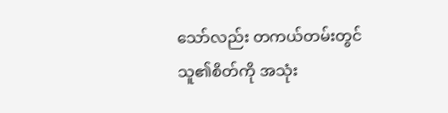သော်လည်း တကယ်တမ်းတွင် သူ၏စိတ်ကို အသုံး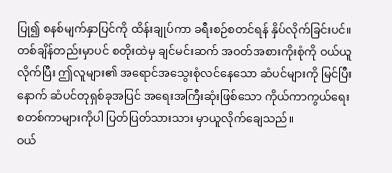ပြု၍ စနစ်မျက်နှာပြင်ကို ထိန်းချုပ်ကာ ခရီးစဉ်စတင်ရန် နှိပ်လိုက်ခြင်းပင်။
တစ်ချိန်တည်းမှာပင် စတိုးထဲမှ ချင်မင်းဆက် အဝတ်အစားကိုးစုံကို ဝယ်ယူလိုက်ပြီး ဤလူများ၏ အရောင်အသွေးစုံလင်နေသော ဆံပင်များကို မြင်ပြီးနောက် ဆံပင်တုရှစ်ခုအပြင် အရေးအကြီးဆုံးဖြစ်သော ကိုယ်ကာကွယ်ရေး စတစ်ကာများကိုပါ ပြတ်ပြတ်သားသား မှာယူလိုက်ချေသည်။
ဝယ်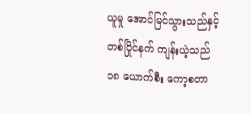ယူမှု အောင်မြင်သွားသည်နှင့် တစ်ပြိုင်နက် ကျန်းယဲ့သည် ၁၈ ယောက်စီး ကော့စတာ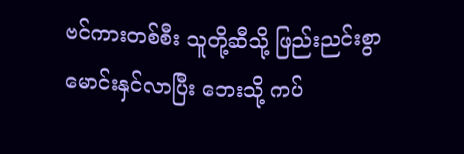ဗင်ကားတစ်စီး သူတို့ဆီသို့ ဖြည်းညင်းစွာ မောင်းနှင်လာပြီး ဘေးသို့ ကပ်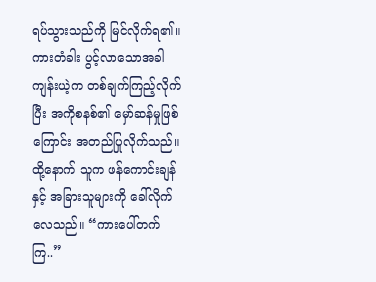ရပ်သွားသည်ကို မြင်လိုက်ရ၏။
ကားတံခါး ပွင့်လာသောအခါ ကျန်းယဲ့က တစ်ချက်ကြည့်လိုက်ပြီး အကိုစနစ်၏ မှော်ဆန်မှုဖြစ်ကြောင်း အတည်ပြုလိုက်သည်။ ထို့နောက် သူက ဖန်ကောင်းချန်နှင့် အခြားသူများကို ခေါ်လိုက်လေသည်။ “ကားပေါ်တက်ကြ..”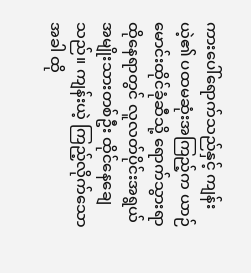ကားပေါ်ရောက်သည်နှင့် ကျန်းယဲ့၏ ပထမဆုံးအကြည့်က ယာဉ်မောင်းထိုင်ခုံဆီသို့ ရောက်သွားရာ ထိုနေရာတွင် လူလတ်ပိုင်းအရွယ် အမျိုးသားတစ်ဦး ထိုင်နေချေသည်။ ကျန်းယဲ့ ကြည့်လိုက်သောအခါ ထို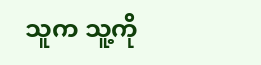သူက သူ့ကို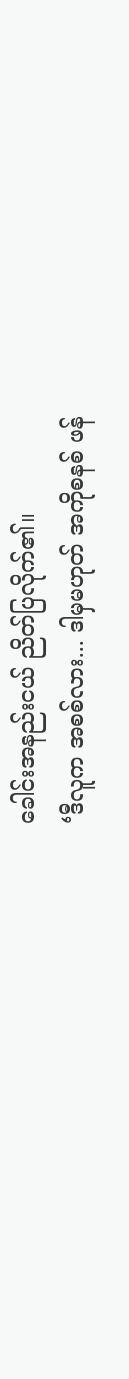ခေါင်းအနည်းငယ် ညိတ်ပြလိုက်၏။
‘ဒီလူက အစစ်လား... ဒါမှမဟုတ် အကိုစနစ် ဖန်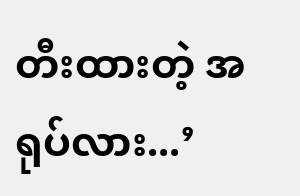တီးထားတဲ့ အရုပ်လား...’